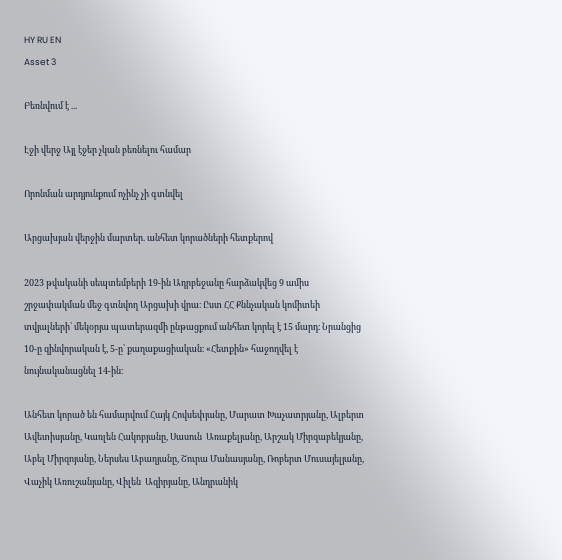HY RU EN
Asset 3

Բեռնվում է ...

Էջի վերջ Այլ էջեր չկան բեռնելու համար

Որոնման արդյունքում ոչինչ չի գտնվել

Արցախյան վերջին մարտեր. անհետ կորածների հետքերով

2023 թվականի սեպտեմբերի 19-ին Ադրբեջանը հարձակվեց 9 ամիս շրջափակման մեջ գտնվող Արցախի վրա։ Ըստ ՀՀ Քննչական կոմիտեի տվյալների՝ մեկօրյա պատերազմի ընթացքում անհետ կորել է 15 մարդ։ Նրանցից 10-ը զինվորական է, 5-ը՝ քաղաքացիական։ «Հետքին» հաջողվել է նույնականացնել 14-ին։

Անհետ կորած են համարվում Հայկ Հովսեփյանը, Մարատ Խաչատրյանը, Ալբերտ Ավետիսյանը, Կառլեն Հակոբյանը, Սասուն  Առաքելյանը, Արշակ Միրզաբեկյանը, Աբել Միրզոյանը, Ներսես Աբաղյանը, Շուրա Մանասյանը, Ռոբերտ Մուսայելյանը, Վաչիկ Առուշանյանը, Վիլեն  Ազիրյանը, Անդրանիկ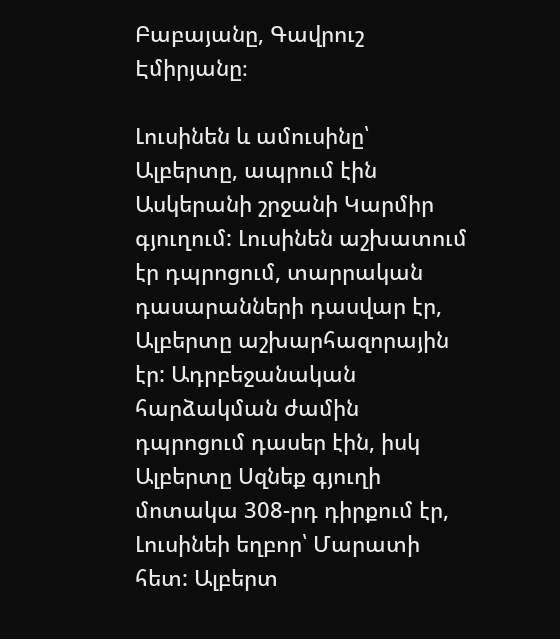Բաբայանը, Գավրուշ Էմիրյանը։

Լուսինեն և ամուսինը՝ Ալբերտը, ապրում էին Ասկերանի շրջանի Կարմիր գյուղում: Լուսինեն աշխատում էր դպրոցում, տարրական դասարանների դասվար էր, Ալբերտը աշխարհազորային էր: Ադրբեջանական հարձակման ժամին դպրոցում դասեր էին, իսկ Ալբերտը Սզնեք գյուղի մոտակա 308-րդ դիրքում էր, Լուսինեի եղբոր՝ Մարատի հետ: Ալբերտ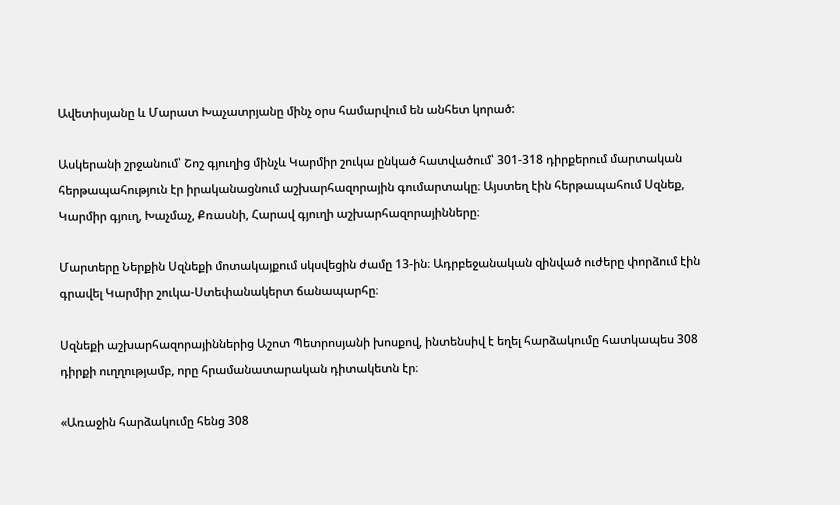Ավետիսյանը և Մարատ Խաչատրյանը մինչ օրս համարվում են անհետ կորած:

Ասկերանի շրջանում՝ Շոշ գյուղից մինչև Կարմիր շուկա ընկած հատվածում՝ 301-318 դիրքերում մարտական հերթապահություն էր իրականացնում աշխարհազորային գումարտակը։ Այստեղ էին հերթապահում Սզնեք, Կարմիր գյուղ, Խաչմաչ, Քռասնի, Հարավ գյուղի աշխարհազորայինները։

Մարտերը Ներքին Սզնեքի մոտակայքում սկսվեցին ժամը 13-ին։ Ադրբեջանական զինված ուժերը փորձում էին գրավել Կարմիր շուկա-Ստեփանակերտ ճանապարհը։

Սզնեքի աշխարհազորայիններից Աշոտ Պետրոսյանի խոսքով, ինտենսիվ է եղել հարձակումը հատկապես 308 դիրքի ուղղությամբ, որը հրամանատարական դիտակետն էր։

«Առաջին հարձակումը հենց 308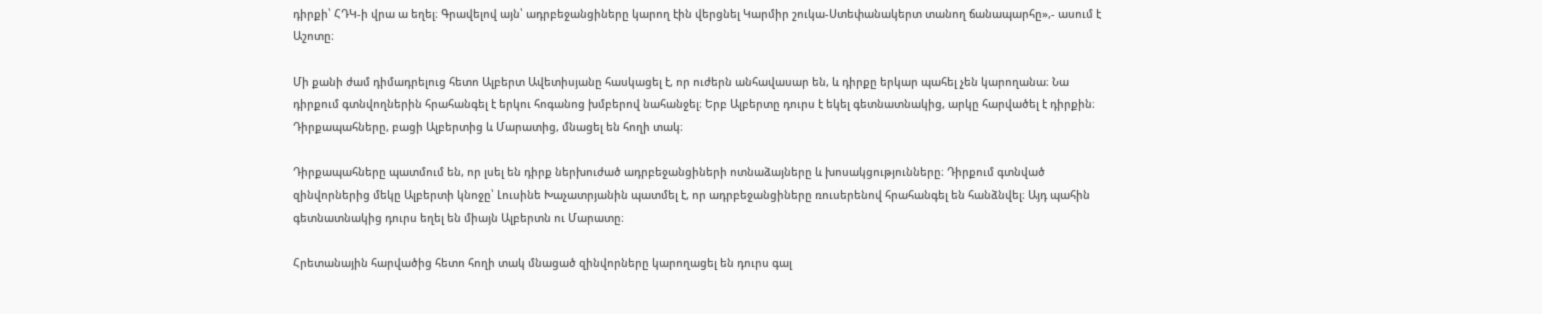դիրքի՝ ՀԴԿ-ի վրա ա եղել։ Գրավելով այն՝ ադրբեջանցիները կարող էին վերցնել Կարմիր շուկա-Ստեփանակերտ տանող ճանապարհը»,- ասում է Աշոտը։

Մի քանի ժամ դիմադրելուց հետո Ալբերտ Ավետիսյանը հասկացել է, որ ուժերն անհավասար են, և դիրքը երկար պահել չեն կարողանա։ Նա դիրքում գտնվողներին հրահանգել է երկու հոգանոց խմբերով նահանջել։ Երբ Ալբերտը դուրս է եկել գետնատնակից, արկը հարվածել է դիրքին։ Դիրքապահները, բացի Ալբերտից և Մարատից, մնացել են հողի տակ։

Դիրքապահները պատմում են, որ լսել են դիրք ներխուժած ադրբեջանցիների ոտնաձայները և խոսակցությունները։ Դիրքում գտնված զինվորներից մեկը Ալբերտի կնոջը՝ Լուսինե Խաչատրյանին պատմել է, որ ադրբեջանցիները ռուսերենով հրահանգել են հանձնվել։ Այդ պահին գետնատնակից դուրս եղել են միայն Ալբերտն ու Մարատը։

Հրետանային հարվածից հետո հողի տակ մնացած զինվորները կարողացել են դուրս գալ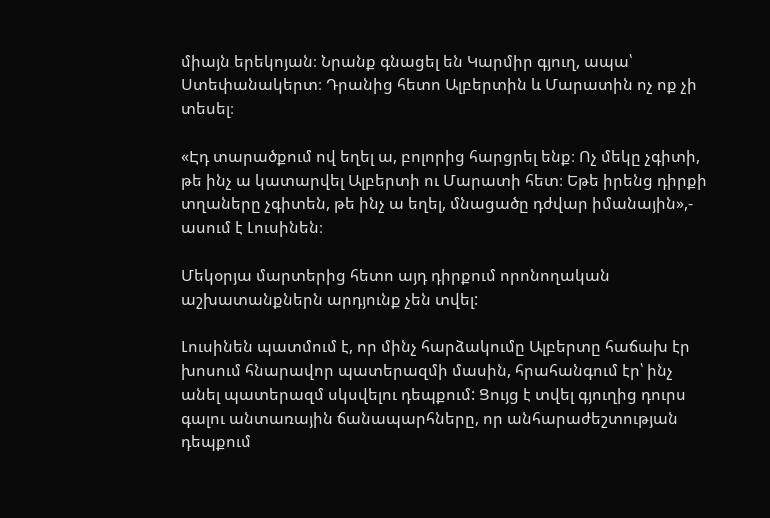միայն երեկոյան։ Նրանք գնացել են Կարմիր գյուղ, ապա՝ Ստեփանակերտ։ Դրանից հետո Ալբերտին և Մարատին ոչ ոք չի տեսել։

«Էդ տարածքում ով եղել ա, բոլորից հարցրել ենք։ Ոչ մեկը չգիտի, թե ինչ ա կատարվել Ալբերտի ու Մարատի հետ։ Եթե իրենց դիրքի տղաները չգիտեն, թե ինչ ա եղել, մնացածը դժվար իմանային»,- ասում է Լուսինեն։

Մեկօրյա մարտերից հետո այդ դիրքում որոնողական աշխատանքներն արդյունք չեն տվել:

Լուսինեն պատմում է, որ մինչ հարձակումը Ալբերտը հաճախ էր խոսում հնարավոր պատերազմի մասին, հրահանգում էր՝ ինչ անել պատերազմ սկսվելու դեպքում: Ցույց է տվել գյուղից դուրս գալու անտառային ճանապարհները, որ անհարաժեշտության դեպքում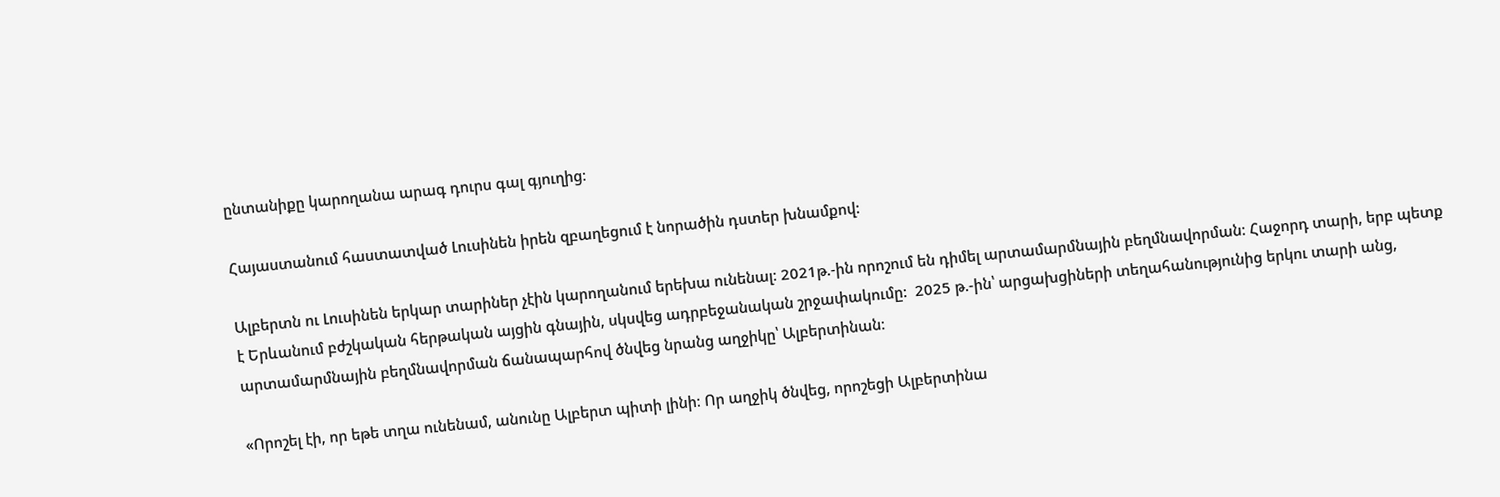ընտանիքը կարողանա արագ դուրս գալ գյուղից։

Հայաստանում հաստատված Լուսինեն իրեն զբաղեցում է նորածին դստեր խնամքով:

Ալբերտն ու Լուսինեն երկար տարիներ չէին կարողանում երեխա ունենալ։ 2021թ.-ին որոշում են դիմել արտամարմնային բեղմնավորման։ Հաջորդ տարի, երբ պետք է Երևանում բժշկական հերթական այցին գնային, սկսվեց ադրբեջանական շրջափակումը:  2025 թ.-ին՝ արցախցիների տեղահանությունից երկու տարի անց, արտամարմնային բեղմնավորման ճանապարհով ծնվեց նրանց աղջիկը՝ Ալբերտինան։

«Որոշել էի, որ եթե տղա ունենամ, անունը Ալբերտ պիտի լինի։ Որ աղջիկ ծնվեց, որոշեցի Ալբերտինա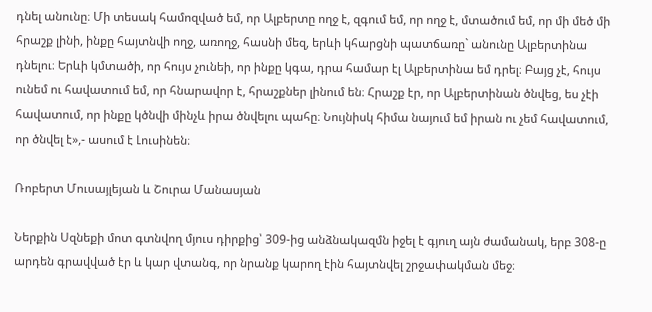դնել անունը։ Մի տեսակ համոզված եմ, որ Ալբերտը ողջ է, զգում եմ, որ ողջ է, մտածում եմ, որ մի մեծ մի հրաշք լինի, ինքը հայտնվի ողջ, առողջ, հասնի մեզ, երևի կհարցնի պատճառը` անունը Ալբերտինա դնելու։ Երևի կմտածի, որ հույս չունեի, որ ինքը կգա, դրա համար էլ Ալբերտինա եմ դրել։ Բայց չէ, հույս ունեմ ու հավատում եմ, որ հնարավոր է, հրաշքներ լինում են։ Հրաշք էր, որ Ալբերտինան ծնվեց, ես չէի հավատում, որ ինքը կծնվի մինչև իրա ծնվելու պահը։ Նույնիսկ հիմա նայում եմ իրան ու չեմ հավատում, որ ծնվել է»,- ասում է Լուսինեն։

Ռոբերտ Մուսայլեյան և Շուրա Մանասյան

Ներքին Սզնեքի մոտ գտնվող մյուս դիրքից՝ 309-ից անձնակազմն իջել է գյուղ այն ժամանակ, երբ 308-ը արդեն գրավված էր և կար վտանգ, որ նրանք կարող էին հայտնվել շրջափակման մեջ։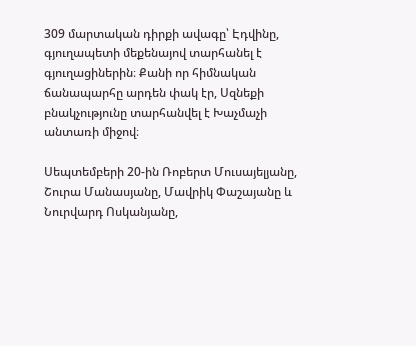309 մարտական դիրքի ավագը՝ Էդվինը, գյուղապետի մեքենայով տարհանել է գյուղացիներին։ Քանի որ հիմնական ճանապարհը արդեն փակ էր, Սզնեքի բնակչությունը տարհանվել է Խաչմաչի անտառի միջով։

Սեպտեմբերի 20-ին Ռոբերտ Մուսայելյանը, Շուրա Մանասյանը, Մավրիկ Փաշայանը և Նուրվարդ Ոսկանյանը,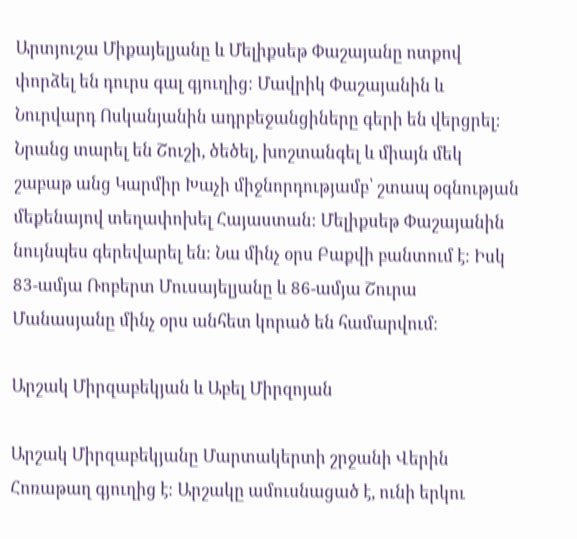Արտյուշա Միքայելյանը և Մելիքսեթ Փաշայանը ոտքով փորձել են դուրս գալ գյուղից։ Մավրիկ Փաշայանին և Նուրվարդ Ոսկանյանին ադրբեջանցիները գերի են վերցրել։ Նրանց տարել են Շուշի, ծեծել, խոշտանգել և միայն մեկ շաբաթ անց Կարմիր Խաչի միջնորդությամբ՝ շտապ օգնության մեքենայով տեղափոխել Հայաստան։ Մելիքսեթ Փաշայանին նույնպես գերեվարել են։ Նա մինչ օրս Բաքվի բանտում է։ Իսկ 83-ամյա Ռոբերտ Մուսայելյանը և 86-ամյա Շուրա Մանասյանը մինչ օրս անհետ կորած են համարվում։

Արշակ Միրզաբեկյան և Աբել Միրզոյան

Արշակ Միրզաբեկյանը Մարտակերտի շրջանի Վերին Հոռաթաղ գյուղից է։ Արշակը ամուսնացած է, ունի երկու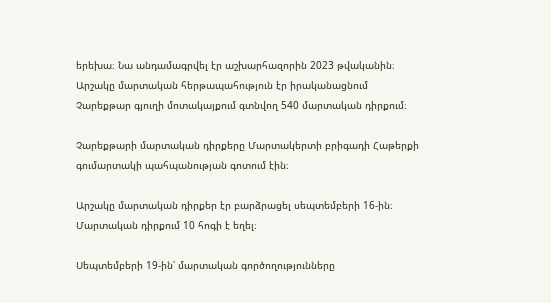երեխա։ Նա անդամագրվել էր աշխարհազորին 2023 թվականին։ Արշակը մարտական հերթապահություն էր իրականացնում Չարեքթար գյուղի մոտակայքում գտնվող 540 մարտական դիրքում։

Չարեքթարի մարտական դիրքերը Մարտակերտի բրիգադի Հաթերքի գումարտակի պահպանության գոտում էին։

Արշակը մարտական դիրքեր էր բարձրացել սեպտեմբերի 16-ին։ Մարտական դիրքում 10 հոգի է եղել։

Սեպտեմբերի 19-ին՝ մարտական գործողությունները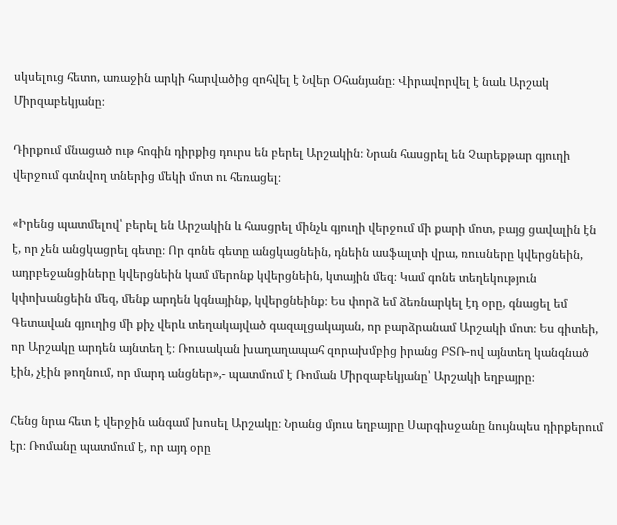սկսելուց հետո, առաջին արկի հարվածից զոհվել է Նվեր Օհանյանը։ Վիրավորվել է նաև Արշակ Միրզաբեկյանը։

Դիրքում մնացած ութ հոգին դիրքից դուրս են բերել Արշակին։ Նրան հասցրել են Չարեքթար գյուղի վերջում գտնվող տներից մեկի մոտ ու հեռացել։

«Իրենց պատմելով՝ բերել են Արշակին և հասցրել մինչև գյուղի վերջում մի քարի մոտ, բայց ցավալին էն է, որ չեն անցկացրել գետը։ Որ գոնե գետը անցկացնեին, դնեին ասֆալտի վրա, ռուսները կվերցնեին, ադրբեջանցիները կվերցնեին կամ մերոնք կվերցնեին, կտային մեզ։ Կամ գոնե տեղեկություն կփոխանցեին մեզ, մենք արդեն կգնայինք, կվերցնեինք։ Ես փորձ եմ ձեռնարկել էդ օրը, գնացել եմ Գետավան գյուղից մի քիչ վերև տեղակայված գազալցակայան, որ բարձրանամ Արշակի մոտ։ Ես գիտեի, որ Արշակը արդեն այնտեղ է։ Ռուսական խաղաղապահ զորախմբից իրանց ԲՏՌ-ով այնտեղ կանգնած էին, չէին թողնում, որ մարդ անցներ»,- պատմում է Ռոման Միրզաբեկյանը՝ Արշակի եղբայրը։

Հենց նրա հետ է վերջին անգամ խոսել Արշակը։ Նրանց մյուս եղբայրը Սարգիսջանը նույնպես դիրքերում էր։ Ռոմանը պատմում է, որ այդ օրը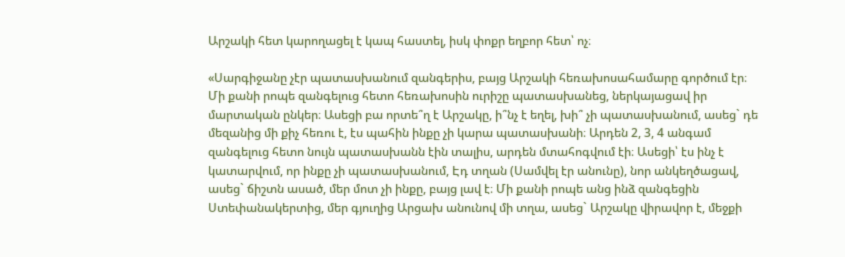Արշակի հետ կարողացել է կապ հաստել, իսկ փոքր եղբոր հետ՝ ոչ։

«Սարգիջանը չէր պատասխանում զանգերիս, բայց Արշակի հեռախոսահամարը գործում էր։ Մի քանի րոպե զանգելուց հետո հեռախոսին ուրիշը պատասխանեց, ներկայացավ իր մարտական ընկեր։ Ասեցի բա որտե՞ղ է Արշակը, ի՞նչ է եղել, խի՞ չի պատասխանում, ասեց` դե մեզանից մի քիչ հեռու է, էս պահին ինքը չի կարա պատասխանի։ Արդեն 2, 3, 4 անգամ զանգելուց հետո նույն պատասխանն էին տալիս, արդեն մտահոգվում էի։ Ասեցի՝ էս ինչ է կատարվում, որ ինքը չի պատասխանում, Էդ տղան (Սամվել էր անունը), նոր անկեղծացավ, ասեց` ճիշտն ասած, մեր մոտ չի ինքը, բայց լավ է։ Մի քանի րոպե անց ինձ զանգեցին Ստեփանակերտից, մեր գյուղից Արցախ անունով մի տղա, ասեց` Արշակը վիրավոր է, մեջքի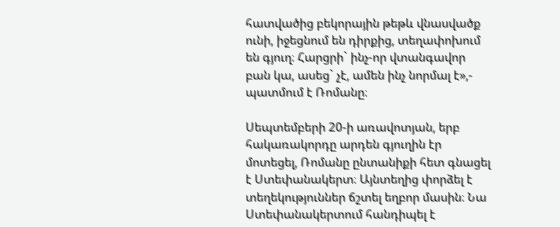հատվածից բեկորային թեթև վնասվածք ունի, իջեցնում են դիրքից, տեղափոխում են գյուղ։ Հարցրի` ինչ-որ վտանգավոր բան կա, ասեց` չէ, ամեն ինչ նորմալ է»,- պատմում է Ռոմանը։

Սեպտեմբերի 20-ի առավոտյան, երբ հակառակորդը արդեն գյուղին էր մոտեցել, Ռոմանը ընտանիքի հետ գնացել է Ստեփանակերտ։ Այնտեղից փորձել է տեղեկություններ ճշտել եղբոր մասին։ Նա Ստեփանակերտում հանդիպել է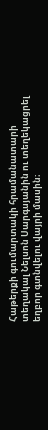Հաթերքի գումարտակի հրամանատարի տեղակալ Նելսոն Սարգսյանին ու տեղեկացրել եղբոր գտնվելու վայրի մասին։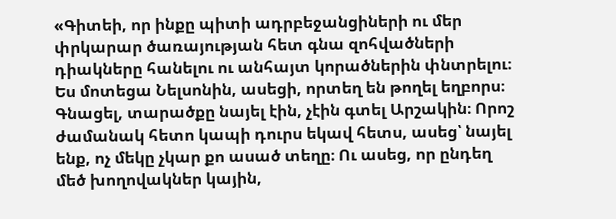«Գիտեի, որ ինքը պիտի ադրբեջանցիների ու մեր փրկարար ծառայության հետ գնա զոհվածների դիակները հանելու ու անհայտ կորածներին փնտրելու։ Ես մոտեցա Նելսոնին, ասեցի, որտեղ են թողել եղբորս։ Գնացել, տարածքը նայել էին, չէին գտել Արշակին։ Որոշ ժամանակ հետո կապի դուրս եկավ հետս, ասեց՝ նայել ենք, ոչ մեկը չկար քո ասած տեղը։ Ու ասեց, որ ընդեղ մեծ խողովակներ կային,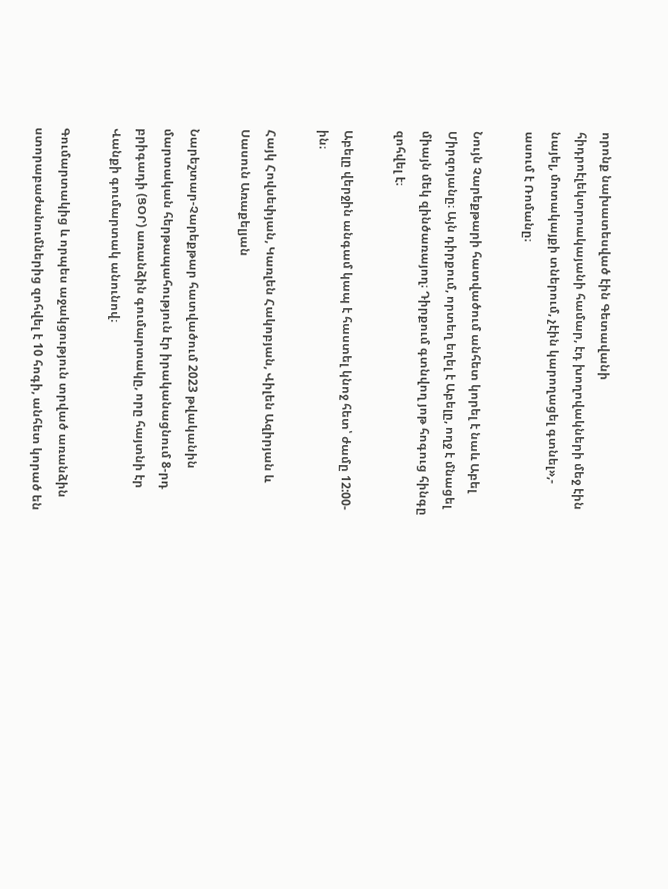որոնք նախատեսված էին Գետավանի հիդրոէլեկտրոակայանի համար, էդ խողովակների մեջ էին նայել, մոտակայքի տներում, չէին կարողացել գտնել»,- ասում է Ռոմանը։

Նույն Չարեքթարի հատվածում անհետ կորել է նաև Աբել Միրզոյանը։ Այն դիրքում, որտեղ եղել է Աբելը, ողջ է մնացել միայն մեկ զինծառայող։ Դիրքում գտնվող յոթ հոգուց հինգը զոհվել է։

Աբելը վերջին անգամ կապ է հաստել կնոջ հետ՝ ժամը 12:00-ին։

Հայկ Հովսեփյան, Կառլեն Հակոբյան, Վիլեն Ազիրյան և Սասուն Առաքելյան

Նարեշտար-Չարեքթար հատվածում 2023 թվականին մարտական հերթապահություն էր իրականացնում 8-րդ բրիգադի (ՑՕՐ) առանձին գումարտակը, որը հայտնի էր Վանքի գումարտակ անունով։

Գումարտակից և որպես աջակցություն տրված առանձին ստորաբաժանումներից զոհվել է 10 հոգի, անհետ կորած են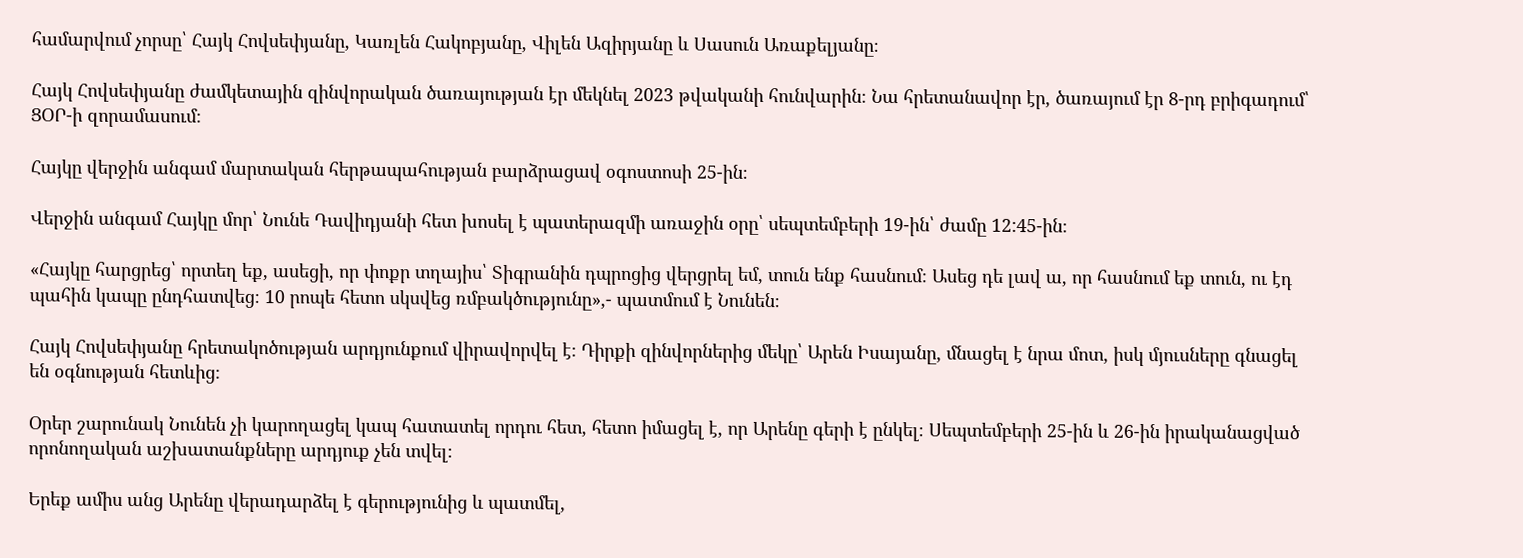համարվում չորսը՝ Հայկ Հովսեփյանը, Կառլեն Հակոբյանը, Վիլեն Ազիրյանը և Սասուն Առաքելյանը։

Հայկ Հովսեփյանը ժամկետային զինվորական ծառայության էր մեկնել 2023 թվականի հունվարին։ Նա հրետանավոր էր, ծառայում էր 8-րդ բրիգադում՝ ՑՕՐ-ի զորամասում։

Հայկը վերջին անգամ մարտական հերթապահության բարձրացավ օգոստոսի 25-ին։

Վերջին անգամ Հայկը մոր՝ Նունե Դավիդյանի հետ խոսել է պատերազմի առաջին օրը՝ սեպտեմբերի 19-ին՝ ժամը 12:45-ին։

«Հայկը հարցրեց՝ որտեղ եք, ասեցի, որ փոքր տղայիս՝ Տիգրանին դպրոցից վերցրել եմ, տուն ենք հասնում։ Ասեց դե լավ ա, որ հասնում եք տուն, ու էդ պահին կապը ընդհատվեց։ 10 րոպե հետո սկսվեց ռմբակծությունը»,- պատմում է Նունեն։

Հայկ Հովսեփյանը հրետակոծության արդյունքում վիրավորվել է։ Դիրքի զինվորներից մեկը՝ Արեն Իսայանը, մնացել է նրա մոտ, իսկ մյուսները գնացել են օգնության հետևից։

Օրեր շարունակ Նունեն չի կարողացել կապ հատատել որդու հետ, հետո իմացել է, որ Արենը գերի է ընկել։ Սեպտեմբերի 25-ին և 26-ին իրականացված որոնողական աշխատանքները արդյուք չեն տվել։

Երեք ամիս անց Արենը վերադարձել է գերությունից և պատմել,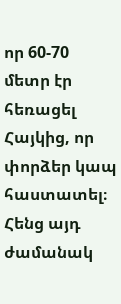որ 60-70 մետր էր հեռացել Հայկից, որ փորձեր կապ հաստատել։ Հենց այդ ժամանակ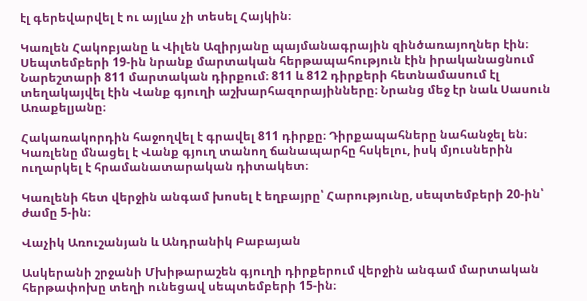էլ գերեվարվել է ու այլևս չի տեսել Հայկին։

Կառլեն Հակոբյանը և Վիլեն Ազիրյանը պայմանագրային զինծառայողներ էին։ Սեպտեմբերի 19-ին նրանք մարտական հերթապահություն էին իրականացնում Նարեշտարի 811 մարտական դիրքում։ 811 և 812 դիրքերի հետնամասում էլ տեղակայվել էին Վանք գյուղի աշխարհազորայինները։ Նրանց մեջ էր նաև Սասուն Առաքելյանը։

Հակառակորդին հաջողվել է գրավել 811 դիրքը։ Դիրքապահները նահանջել են։ Կառլենը մնացել է Վանք գյուղ տանող ճանապարհը հսկելու, իսկ մյուսներին ուղարկել է հրամանատարական դիտակետ։

Կառլենի հետ վերջին անգամ խոսել է եղբայրը՝ Հարությունը, սեպտեմբերի 20-ին՝ ժամը 5-ին։

Վաչիկ Առուշանյան և Անդրանիկ Բաբայան

Ասկերանի շրջանի Մխիթարաշեն գյուղի դիրքերում վերջին անգամ մարտական հերթափոխը տեղի ունեցավ սեպտեմբերի 15-ին։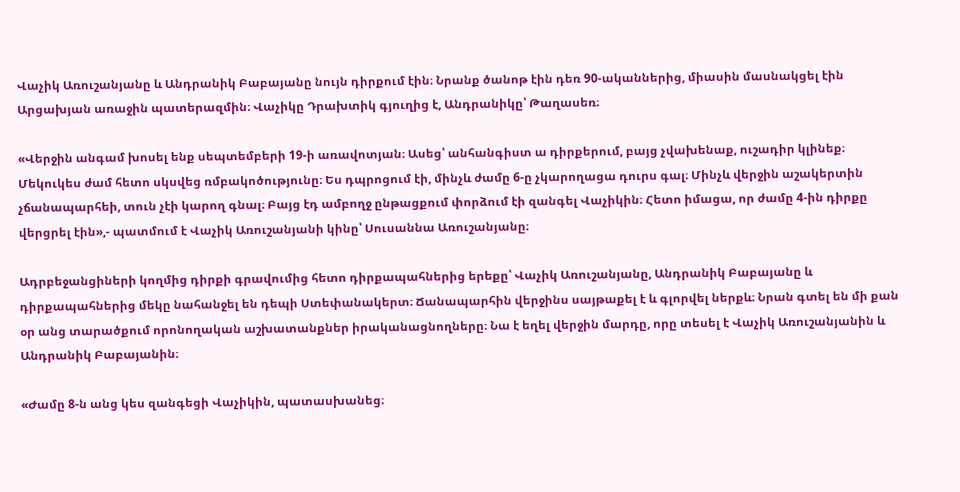Վաչիկ Առուշանյանը և Անդրանիկ Բաբայանը նույն դիրքում էին։ Նրանք ծանոթ էին դեռ 90-ականներից, միասին մասնակցել էին Արցախյան առաջին պատերազմին։ Վաչիկը Դրախտիկ գյուղից է, Անդրանիկը՝ Թաղասեռ։

«Վերջին անգամ խոսել ենք սեպտեմբերի 19-ի առավոտյան։ Ասեց՝ անհանգիստ ա դիրքերում, բայց չվախենաք, ուշադիր կլինեք։ Մեկուկես ժամ հետո սկսվեց ռմբակոծությունը։ Ես դպրոցում էի, մինչև ժամը 6-ը չկարողացա դուրս գալ։ Մինչև վերջին աշակերտին չճանապարհեի, տուն չէի կարող գնալ։ Բայց էդ ամբողջ ընթացքում փորձում էի զանգել Վաչիկին։ Հետո իմացա, որ ժամը 4-ին դիրքը վերցրել էին»,- պատմում է Վաչիկ Առուշանյանի կինը՝ Սուսաննա Առուշանյանը։

Ադրբեջանցիների կողմից դիրքի գրավումից հետո դիրքապահներից երեքը՝ Վաչիկ Առուշանյանը, Անդրանիկ Բաբայանը և դիրքապահներից մեկը նահանջել են դեպի Ստեփանակերտ։ Ճանապարհին վերջինս սայթաքել է և գլորվել ներքև։ Նրան գտել են մի քան օր անց տարածքում որոնողական աշխատանքներ իրականացնողները։ Նա է եղել վերջին մարդը, որը տեսել է Վաչիկ Առուշանյանին և Անդրանիկ Բաբայանին։

«Ժամը 8-ն անց կես զանգեցի Վաչիկին, պատասխանեց։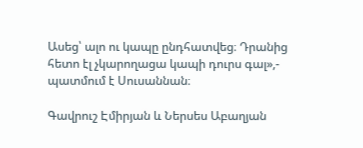Ասեց՝ ալո ու կապը ընդհատվեց։ Դրանից հետո էլ չկարողացա կապի դուրս գալ»,- պատմում է Սուսաննան։

Գավրուշ Էմիրյան և Ներսես Աբաղյան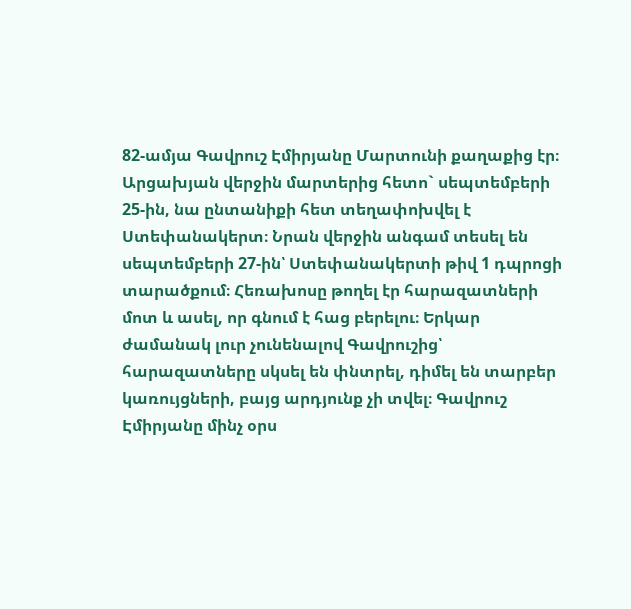82-ամյա Գավրուշ Էմիրյանը Մարտունի քաղաքից էր։ Արցախյան վերջին մարտերից հետո` սեպտեմբերի 25-ին, նա ընտանիքի հետ տեղափոխվել է Ստեփանակերտ։ Նրան վերջին անգամ տեսել են սեպտեմբերի 27-ին՝ Ստեփանակերտի թիվ 1 դպրոցի տարածքում։ Հեռախոսը թողել էր հարազատների մոտ և ասել, որ գնում է հաց բերելու։ Երկար ժամանակ լուր չունենալով Գավրուշից՝ հարազատները սկսել են փնտրել, դիմել են տարբեր կառույցների, բայց արդյունք չի տվել։ Գավրուշ Էմիրյանը մինչ օրս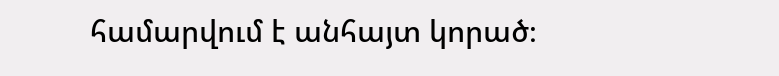համարվում է անհայտ կորած։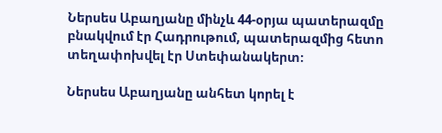Ներսես Աբաղյանը մինչև 44-օրյա պատերազմը բնակվում էր Հադրութում, պատերազմից հետո տեղափոխվել էր Ստեփանակերտ։

Ներսես Աբաղյանը անհետ կորել է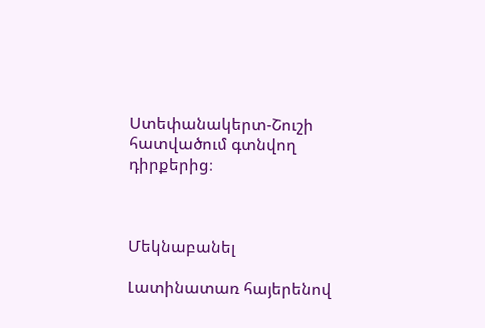Ստեփանակերտ-Շուշի հատվածում գտնվող դիրքերից։



Մեկնաբանել

Լատինատառ հայերենով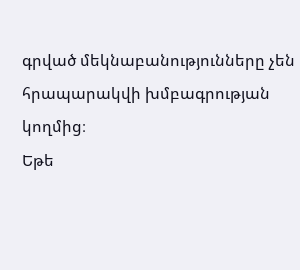գրված մեկնաբանությունները չեն հրապարակվի խմբագրության կողմից։
Եթե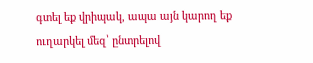գտել եք վրիպակ, ապա այն կարող եք ուղարկել մեզ՝ ընտրելով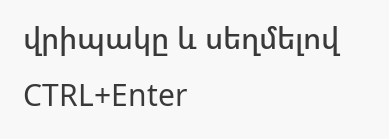վրիպակը և սեղմելով CTRL+Enter